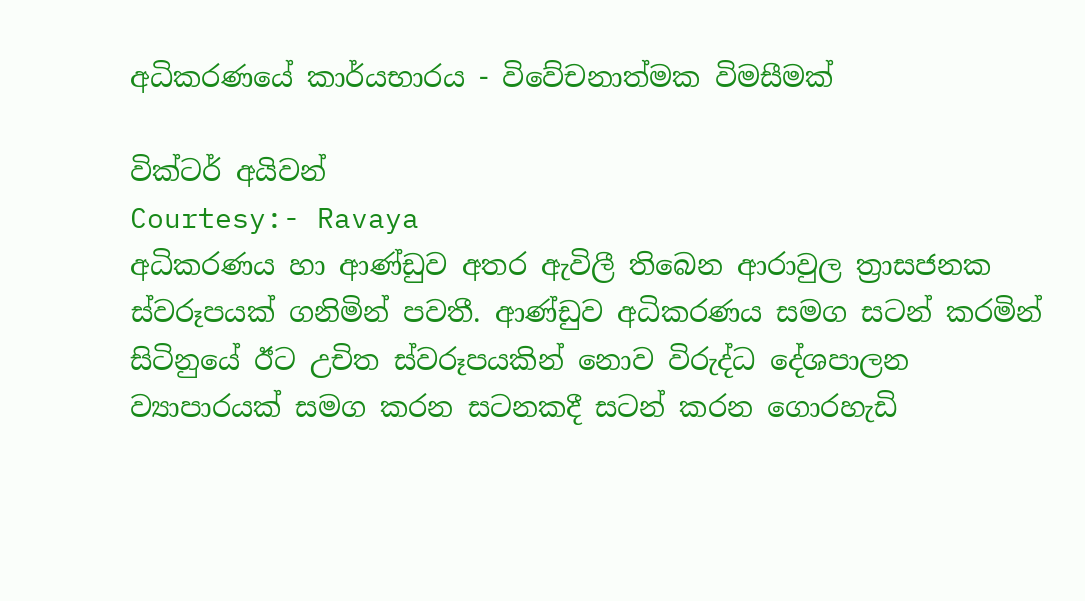අධිකරණයේ කාර්යභාරය - විවේචනාත්මක විමසීමක්

වික්ටර් අයිවන්
Courtesy:- Ravaya
අධිකරණය හා ආණ්ඩුව අතර ඇවිලී තිබෙන ආරාවුල ත්‍රාසජනක ස්වරූපයක් ගනිමින් පවතී. ආණ්ඩුව අධිකරණය සමග සටන් කරමින් සිටිනුයේ ඊට උචිත ස්වරූපයකින් නොව විරුද්ධ දේශපාලන ව්‍යාපාරයක් සමග කරන සටනකදී සටන් කරන ගොරහැඩි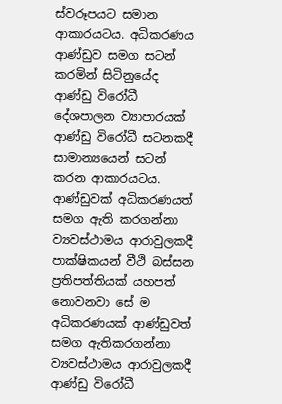ස්වරූපයට සමාන ආකාරයටය. අධිකරණය ආණ්ඩුව සමග සටන් කරමින් සිටිනුයේද ආණ්ඩු විරෝධී දේශපාලන ව්‍යාපාරයක් ආණ්ඩු විරෝධී සටනකදී සාමාන්‍යයෙන් සටන් කරන ආකාරයටය. ආණ්ඩුවක් අධිකරණයත් සමග ඇති කරගන්නා ව්‍යවස්ථාමය ආරාවුලකදී පාක්ෂිකයන් වීථි බස්සන ප්‍රතිපත්තියක් යහපත් නොවනවා සේ ම අධිකරණයක් ආණ්ඩුවත් සමග ඇතිකරගන්නා ව්‍යවස්ථාමය ආරාවුලකදී ආණ්ඩු විරෝධී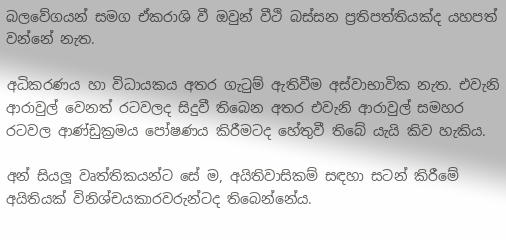බලවේගයන් සමග ඒකරාශි වී ඔවුන් වීථි බස්සන ප්‍රතිපත්තියක්ද යහපත් වන්නේ නැත.

අධිකරණය හා විධායකය අතර ගැටුම් ඇතිවීම අස්වාභාවික නැත. එවැනි ආරාවුල් වෙනත් රටවලද සිදුවී තිබෙන අතර එවැනි ආරාවුල් සමහර රටවල ආණ්ඩුක්‍රමය පෝෂණය කිරීමටද හේතුවී තිබේ යැයි කිව හැකිය.

අන් සියලූ වෘත්තිකයන්ට සේ ම, අයිතිවාසිකම් සඳහා සටන් කිරීමේ අයිතියක් විනිශ්චයකාරවරුන්ටද තිබෙන්නේය.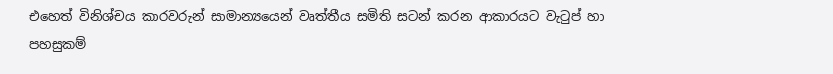එහෙත් විනිශ්චය කාරවරුන් සාමාන්‍යයෙන් වෘත්තීය සමිති සටන් කරන ආකාරයට වැටුප් හා පහසුකම්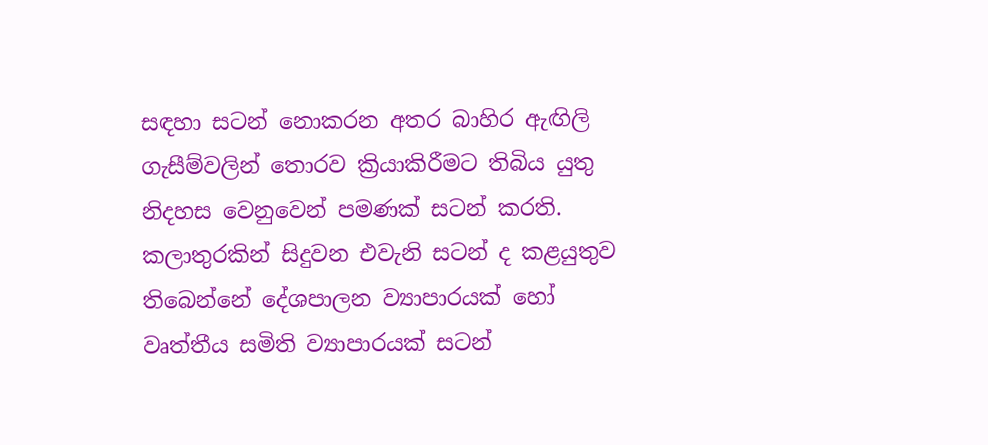සඳහා සටන් නොකරන අතර බාහිර ඇඟිලි ගැසීම්වලින් තොරව ක්‍රියාකිරීමට තිබිය යුතු නිදහස වෙනුවෙන් පමණක් සටන් කරති. කලාතුරකින් සිදුවන එවැනි සටන් ද කළයුතුව තිබෙන්නේ දේශපාලන ව්‍යාපාරයක් හෝ වෘත්තීය සමිති ව්‍යාපාරයක් සටන්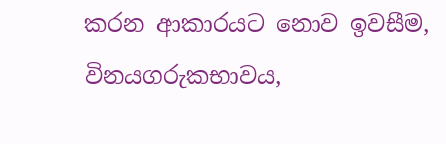කරන ආකාරයට නොව ඉවසීම, විනයගරුකභාවය,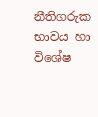නීතිගරුක භාවය හා විශේෂ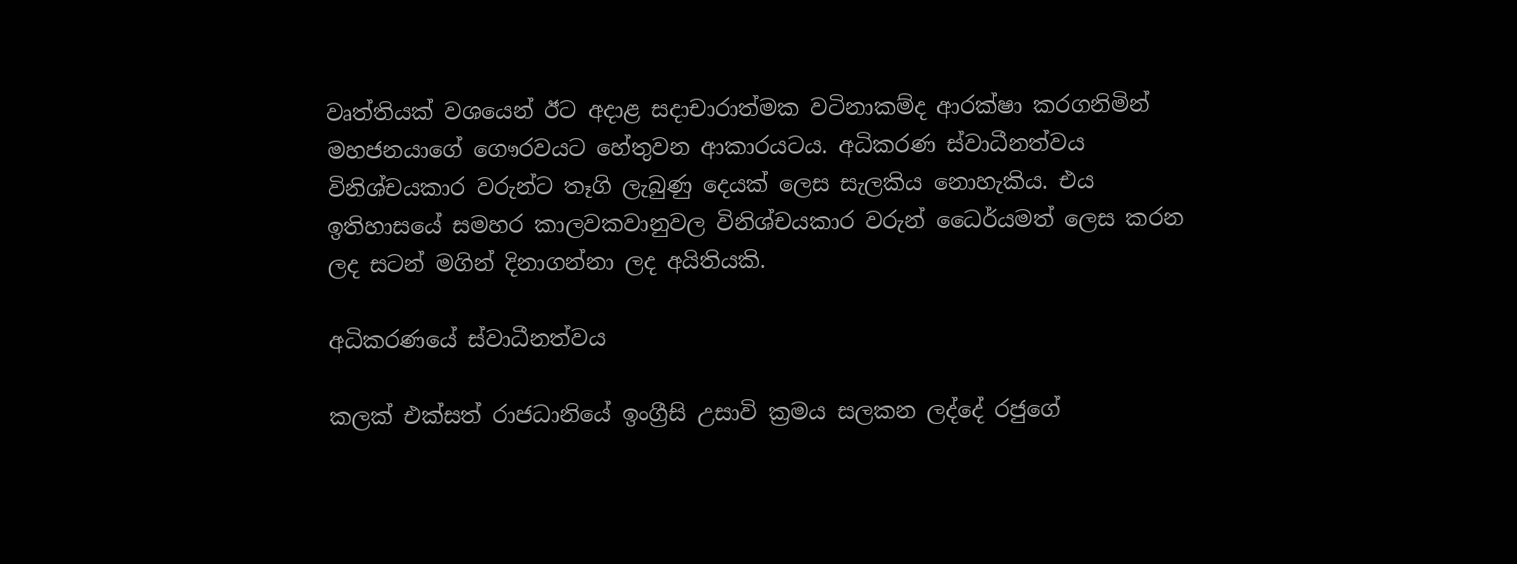වෘත්තියක් වශයෙන් ඊට අදාළ සදාචාරාත්මක වටිනාකම්ද ආරක්ෂා කරගනිමින් මහජනයාගේ ගෞරවයට හේතුවන ආකාරයටය. අධිකරණ ස්වාධීනත්වය විනිශ්චයකාර වරුන්ට තෑගි ලැබුණු දෙයක් ලෙස සැලකිය නොහැකිය. එය ඉතිහාසයේ සමහර කාලවකවානුවල විනිශ්චයකාර වරුන් ධෛර්යමත් ලෙස කරන ලද සටන් මගින් දිනාගන්නා ලද අයිතියකි.

අධිකරණයේ ස්වාධීනත්වය

කලක් එක්සත් රාජධානියේ ඉංග්‍රීසි උසාවි ක්‍රමය සලකන ලද්දේ රජුගේ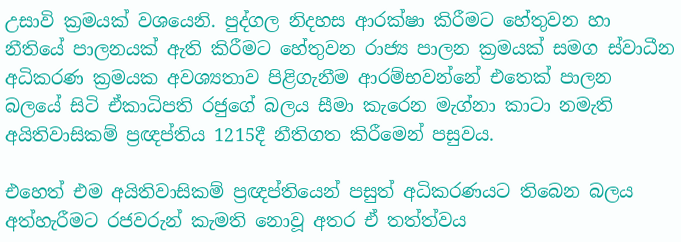උසාවි ක්‍රමයක් වශයෙනි. පුද්ගල නිදහස ආරක්ෂා කිරීමට හේතුවන හා නීතියේ පාලනයක් ඇති කිරීමට හේතුවන රාජ්‍ය පාලන ක්‍රමයක් සමග ස්වාධීන අධිකරණ ක්‍රමයක අවශ්‍යතාව පිළිගැනීම ආරම්භවන්නේ එතෙක් පාලන බලයේ සිටි ඒකාධිපති රජුගේ බලය සීමා කැරෙන මැග්නා කාටා නමැති අයිතිවාසිකම් ප්‍රඥප්තිය 1215දී නීතිගත කිරීමෙන් පසුවය.

එහෙත් එම අයිතිවාසිකම් ප්‍රඥප්තියෙන් පසුත් අධිකරණයට තිබෙන බලය අත්හැරීමට රජවරුන් කැමති නොවූ අතර ඒ තත්ත්වය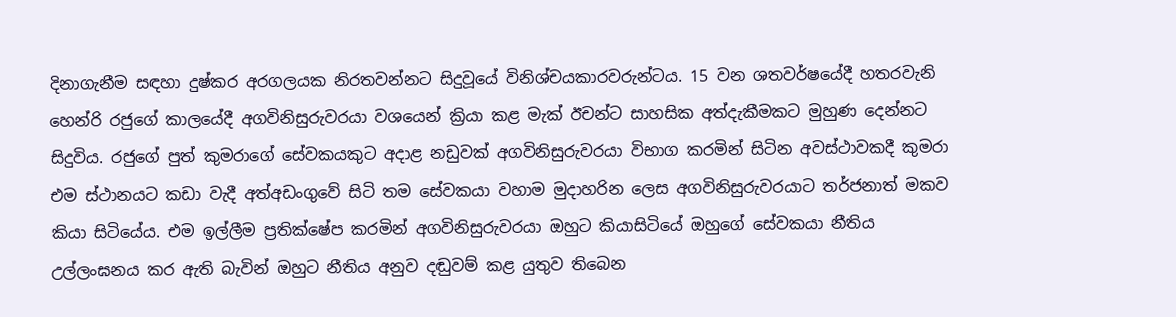දිනාගැනීම සඳහා දුෂ්කර අරගලයක නිරතවන්නට සිදුවූයේ විනිශ්චයකාරවරුන්ටය. 15 වන ශතවර්ෂයේදී හතරවැනි හෙන්රි රජුගේ කාලයේදී අගවිනිසුරුවරයා වශයෙන් ක්‍රියා කළ මැක් ඊචන්ට සාහසික අත්දැකීමකට මුහුණ දෙන්නට සිදුවිය. රජුගේ පුත් කුමරාගේ සේවකයකුට අදාළ නඩුවක් අගවිනිසුරුවරයා විභාග කරමින් සිටින අවස්ථාවකදී කුමරා එම ස්ථානයට කඩා වැදී අත්අඩංගුවේ සිටි තම සේවකයා වහාම මුදාහරින ලෙස අගවිනිසුරුවරයාට තර්ජනාත් මකව කියා සිටියේය. එම ඉල්ලීම ප්‍රතික්ෂේප කරමින් අගවිනිසුරුවරයා ඔහුට කියාසිටියේ ඔහුගේ සේවකයා නීතිය උල්ලංඝනය කර ඇති බැවින් ඔහුට නීතිය අනුව දඬුවම් කළ යුතුව තිබෙන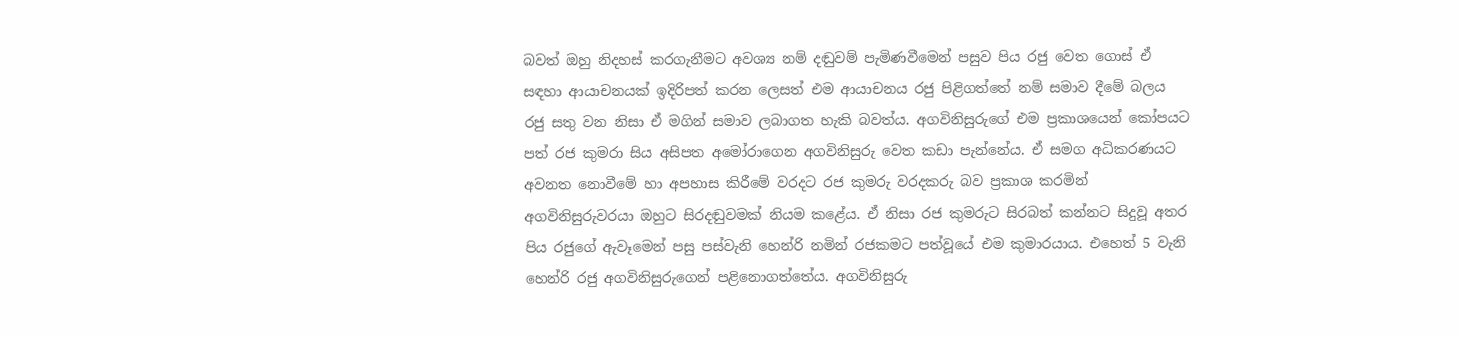බවත් ඔහු නිදහස් කරගැනීමට අවශ්‍ය නම් දඬුවම් පැමිණවීමෙන් පසුව පිය රජු වෙත ගොස් ඒ සඳහා ආයාචනයක් ඉදිරිපත් කරන ලෙසත් එම ආයාචනය රජු පිළිගත්තේ නම් සමාව දීමේ බලය රජු සතු වන නිසා ඒ මගින් සමාව ලබාගත හැකි බවත්ය. අගවිනිසුරුගේ එම ප්‍රකාශයෙන් කෝපයට පත් රජ කුමරා සිය අසිපත අමෝරාගෙන අගවිනිසුරු වෙත කඩා පැන්නේය. ඒ සමග අධිකරණයට අවනත නොවීමේ හා අපහාස කිරීමේ වරදට රජ කුමරු වරදකරු බව ප්‍රකාශ කරමින් අගවිනිසුරුවරයා ඔහුට සිරදඬුවමක් නියම කළේය. ඒ නිසා රජ කුමරුට සිරබත් කන්නට සිදුවූ අතර පිය රජුගේ ඇවෑමෙන් පසු පස්වැනි හෙන්රි නමින් රජකමට පත්වූයේ එම කුමාරයාය. එහෙත් 5 වැනි හෙන්රි රජු අගවිනිසුරුගෙන් පළිනොගත්තේය. අගවිනිසුරු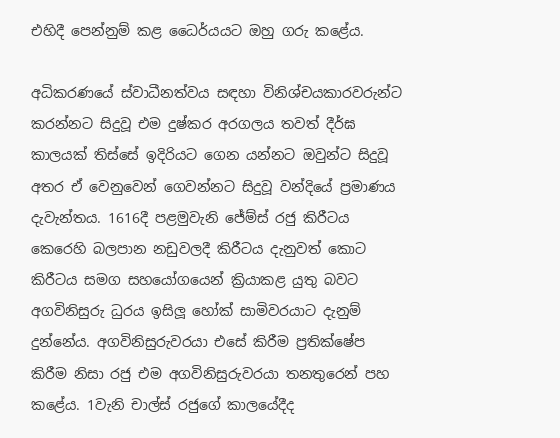එහිදී පෙන්නුම් කළ ධෛර්යයට ඔහු ගරු කළේය.

අධිකරණයේ ස්වාධීනත්වය සඳහා විනිශ්චයකාරවරුන්ට කරන්නට සිදුවූ එම දුෂ්කර අරගලය තවත් දීර්ඝ කාලයක් තිස්සේ ඉදිරියට ගෙන යන්නට ඔවුන්ට සිදුවූ අතර ඒ වෙනුවෙන් ගෙවන්නට සිදුවූ වන්දියේ ප්‍රමාණය දැවැන්තය. 1616දී පළමුවැනි ජේම්ස් රජු කිරීටය කෙරෙහි බලපාන නඩුවලදී කිරීටය දැනුවත් කොට කිරීටය සමග සහයෝගයෙන් ක්‍රියාකළ යුතු බවට අගවිනිසුරු ධුරය ඉසිලූ හෝක් සාමිවරයාට දැනුම් දුන්නේය. අගවිනිසුරුවරයා එසේ කිරීම ප්‍රතික්ෂේප කිරීම නිසා රජු එම අගවිනිසුරුවරයා තනතුරෙන් පහ කළේය. 1වැනි චාල්ස් රජුගේ කාලයේදීද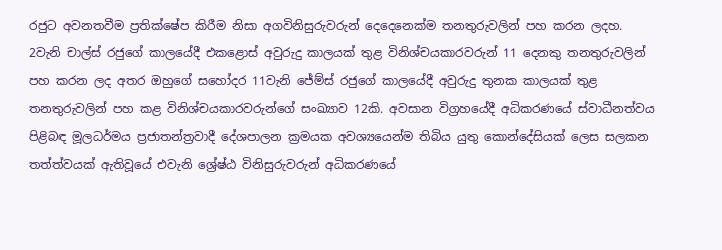රජුට අවනතවීම ප්‍රතික්ෂේප කිරීම නිසා අගවිනිසුරුවරුන් දෙදෙනෙක්ම තනතුරුවලින් පහ කරන ලදහ. 2වැනි චාල්ස් රජුගේ කාලයේදී එකළොස් අවුරුදු කාලයක් තුළ විනිශ්චයකාරවරුන් 11 දෙනකු තනතුරුවලින් පහ කරන ලද අතර ඔහුගේ සහෝදර 11වැනි ජේම්ස් රජුගේ කාලයේදී අවුරුදු තුනක කාලයක් තුළ තනතුරුවලින් පහ කළ විනිශ්චයකාරවරුන්ගේ සංඛ්‍යාව 12කි. අවසාන විග්‍රහයේදී අධිකරණයේ ස්වාධීනත්වය පිළිබඳ මූලධර්මය ප්‍රජාතන්ත්‍රවාදී දේශපාලන ක්‍රමයක අවශ්‍යයෙන්ම තිබිය යුතු කොන්දේසියක් ලෙස සලකන තත්ත්වයක් ඇතිවූයේ එවැනි ශ්‍රේෂ්ඨ විනිසුරුවරුන් අධිකරණයේ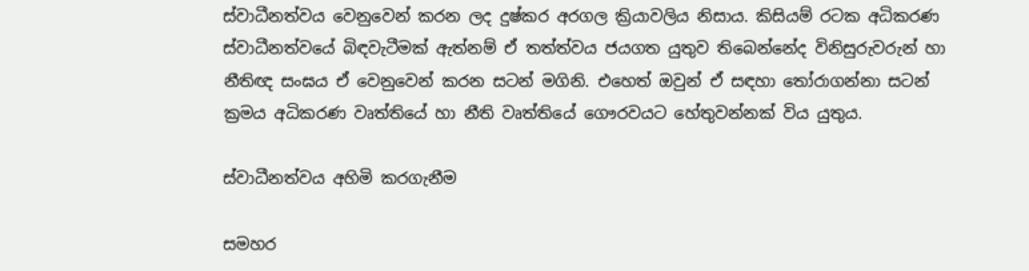ස්වාධීනත්වය වෙනුවෙන් කරන ලද දුෂ්කර අරගල ක්‍රියාවලිය නිසාය. කිසියම් රටක අධිකරණ ස්වාධීනත්වයේ බිඳවැටීමක් ඇත්නම් ඒ තත්ත්වය ජයගත යුතුව තිබෙන්නේද විනිසුරුවරුන් හා නීතිඥ සංඝය ඒ වෙනුවෙන් කරන සටන් මගිනි. එහෙත් ඔවුන් ඒ සඳහා තෝරාගන්නා සටන් ක්‍රමය අධිකරණ වෘත්තියේ හා නීති වෘත්තියේ ගෞරවයට හේතුවන්නක් විය යුතුය.

ස්වාධීනත්වය අහිමි කරගැනීම

සමහර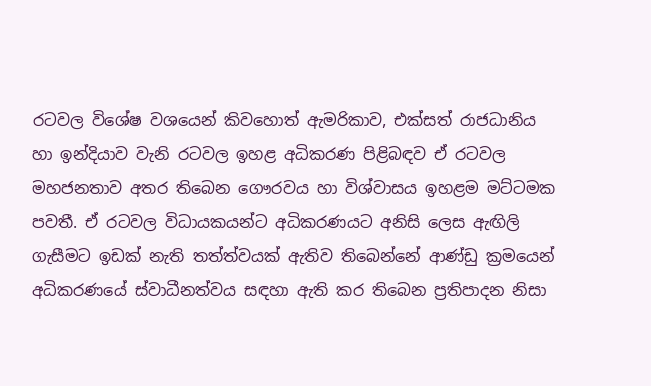රටවල විශේෂ වශයෙන් කිවහොත් ඇමරිකාව, එක්සත් රාජධානිය හා ඉන්දියාව වැනි රටවල ඉහළ අධිකරණ පිළිබඳව ඒ රටවල මහජනතාව අතර තිබෙන ගෞරවය හා විශ්වාසය ඉහළම මට්ටමක පවතී. ඒ රටවල විධායකයන්ට අධිකරණයට අනිසි ලෙස ඇඟිලි ගැසීමට ඉඩක් නැති තත්ත්වයක් ඇතිව තිබෙන්නේ ආණ්ඩු ක්‍රමයෙන් අධිකරණයේ ස්වාධීනත්වය සඳහා ඇති කර තිබෙන ප්‍රතිපාදන නිසා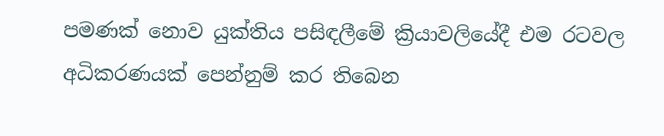පමණක් නොව යුක්තිය පසිඳලීමේ ක්‍රියාවලියේදී එම රටවල අධිකරණයක් පෙන්නුම් කර තිබෙන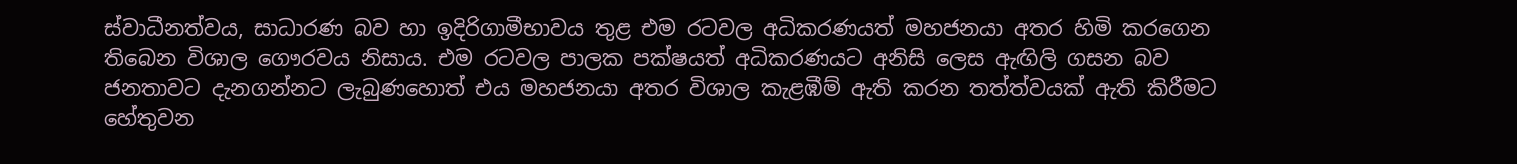ස්වාධීනත්වය, සාධාරණ බව හා ඉදිරිගාමීභාවය තුළ එම රටවල අධිකරණයත් මහජනයා අතර හිමි කරගෙන තිබෙන විශාල ගෞරවය නිසාය. එම රටවල පාලක පක්ෂයත් අධිකරණයට අනිසි ලෙස ඇඟිලි ගසන බව ජනතාවට දැනගන්නට ලැබුණහොත් එය මහජනයා අතර විශාල කැළඹීම් ඇති කරන තත්ත්වයක් ඇති කිරීමට හේතුවන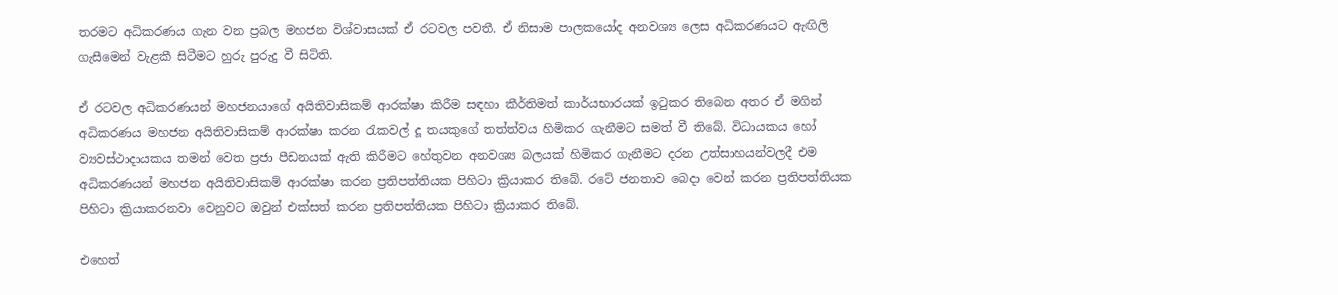තරමට අධිකරණය ගැන වන ප්‍රබල මහජන විශ්වාසයක් ඒ රටවල පවතී. ඒ නිසාම පාලකයෝද අනවශ්‍ය ලෙස අධිකරණයට ඇඟිලි ගැසීමෙන් වැළකී සිටීමට හුරු පුරුදු වී සිටිති.

ඒ රටවල අධිකරණයන් මහජනයාගේ අයිතිවාසිකම් ආරක්ෂා කිරීම සඳහා කීර්තිමත් කාර්යභාරයක් ඉටුකර තිබෙන අතර ඒ මගින් අධිකරණය මහජන අයිතිවාසිකම් ආරක්ෂා කරන රැකවල් දූ තයකුගේ තත්ත්වය හිමිකර ගැනීමට සමත් වී තිබේ. විධායකය හෝ ව්‍යවස්ථාදායකය තමන් වෙත ප්‍රජා පීඩනයක් ඇති කිරීමට හේතුවන අනවශ්‍ය බලයක් හිමිකර ගැනීමට දරන උත්සාහයන්වලදී එම අධිකරණයන් මහජන අයිතිවාසිකම් ආරක්ෂා කරන ප්‍රතිපත්තියක පිහිටා ක්‍රියාකර තිබේ. රටේ ජනතාව බෙදා වෙන් කරන ප්‍රතිපත්තියක පිහිටා ක්‍රියාකරනවා වෙනුවට ඔවුන් එක්සත් කරන ප්‍රතිපත්තියක පිහිටා ක්‍රියාකර තිබේ.

එහෙත්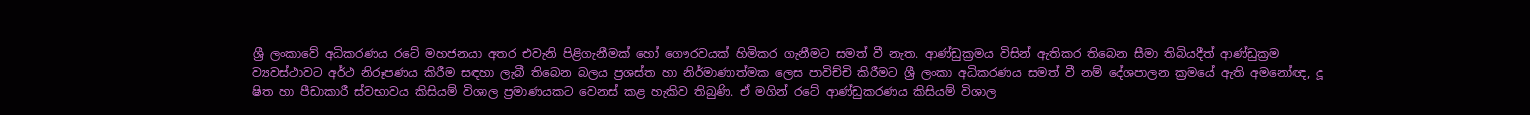ශ්‍රී ලංකාවේ අධිකරණය රටේ මහජනයා අතර එවැනි පිළිගැනීමක් හෝ ගෞරවයක් හිමිකර ගැනීමට සමත් වී නැත. ආණ්ඩුක්‍රමය විසින් ඇතිකර තිබෙන සීමා තිබියදීත් ආණ්ඩුක්‍රම ව්‍යවස්ථාවට අර්ථ නිරූපණය කිරීම සඳහා ලැබී තිබෙන බලය ප්‍රශස්ත හා නිර්මාණාත්මක ලෙස පාවිච්චි කිරීමට ශ්‍රී ලංකා අධිකරණය සමත් වී නම් දේශපාලන ක්‍රමයේ ඇති අමනෝඥ, දූ ෂිත හා පීඩාකාරී ස්වභාවය කිසියම් විශාල ප්‍රමාණයකට වෙනස් කළ හැකිව තිබුණි. ඒ මගින් රටේ ආණ්ඩුකරණය කිසියම් විශාල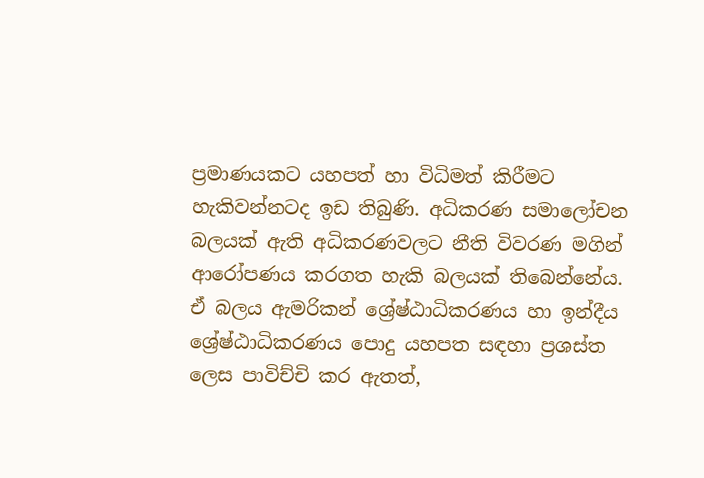ප්‍රමාණයකට යහපත් හා විධිමත් කිරීමට හැකිවන්නටද ඉඩ තිබුණි. අධිකරණ සමාලෝචන බලයක් ඇති අධිකරණවලට නීති විවරණ මගින් ආරෝපණය කරගත හැකි බලයක් තිබෙන්නේය. ඒ බලය ඇමරිකන් ශ්‍රේෂ්ඨාධිකරණය හා ඉන්දීය ශ්‍රේෂ්ඨාධිකරණය පොදු යහපත සඳහා ප්‍රශස්ත ලෙස පාවිච්චි කර ඇතත්,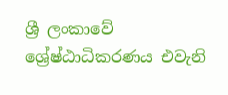ශ්‍රී ලංකාවේ ශ්‍රේෂ්ඨාධිකරණය එවැනි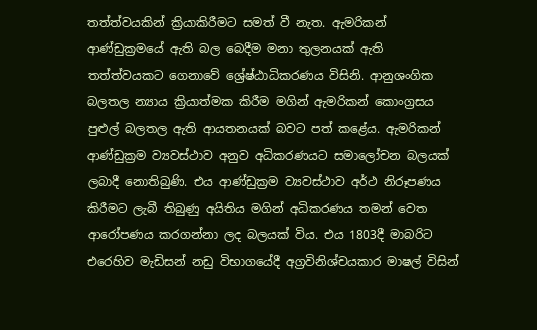තත්ත්වයකින් ක්‍රියාකිරීමට සමත් වී නැත. ඇමරිකන් ආණ්ඩුක්‍රමයේ ඇති බල බෙදීම මනා තුලනයක් ඇති තත්ත්වයකට ගෙනාවේ ශ්‍රේෂ්ඨාධිකරණය විසිනි. ආනුශංගික බලතල න්‍යාය ක්‍රියාත්මක කිරීම මගින් ඇමරිකන් කොංග්‍රසය පුළුල් බලතල ඇති ආයතනයක් බවට පත් කළේය. ඇමරිකන් ආණ්ඩුක්‍රම ව්‍යවස්ථාව අනුව අධිකරණයට සමාලෝචන බලයක් ලබාදී නොතිබුණි. එය ආණ්ඩුක්‍රම ව්‍යවස්ථාව අර්ථ නිරූපණය කිරීමට ලැබී තිබුණු අයිතිය මගින් අධිකරණය තමන් වෙත ආරෝපණය කරගන්නා ලද බලයක් විය. එය 1803දී මාබරිට එරෙහිව මැඩිසන් නඩු විභාගයේදී අග්‍රවිනිශ්චයකාර මාෂල් විසින්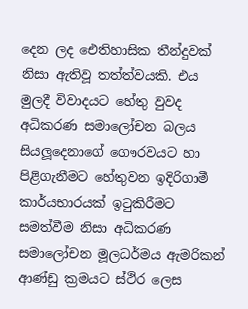දෙන ලද ඓතිහාසික තීන්දුවක් නිසා ඇතිවූ තත්ත්වයකි. එය මුලදී විවාදයට හේතු වුවද අධිකරණ සමාලෝචන බලය සියලූදෙනාගේ ගෞරවයට හා පිළිගැනීමට හේතුවන ඉදිරිගාමී කාර්යභාරයක් ඉටුකිරීමට සමත්වීම නිසා අධිකරණ සමාලෝචන මූලධර්මය ඇමරිකන් ආණ්ඩු ක්‍රමයට ස්ථිර ලෙස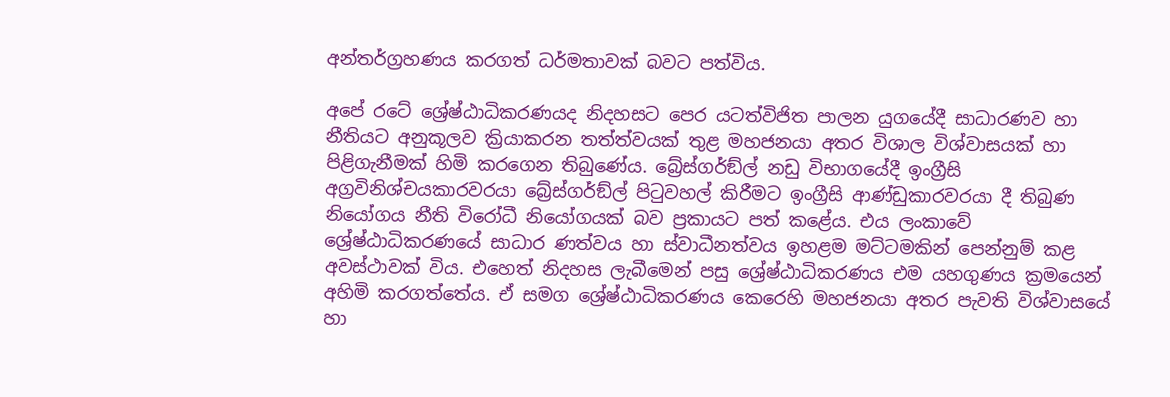අන්තර්ග්‍රහණය කරගත් ධර්මතාවක් බවට පත්විය.

අපේ රටේ ශ්‍රේෂ්ඨාධිකරණයද නිදහසට පෙර යටත්විජිත පාලන යුගයේදී සාධාරණව හා නීතියට අනුකූලව ක්‍රියාකරන තත්ත්වයක් තුළ මහජනයා අතර විශාල විශ්වාසයක් හා පිළිගැනීමක් හිමි කරගෙන තිබුණේය. බ්‍රේස්ගර්ඞ්ල් නඩු විභාගයේදී ඉංග්‍රීසි අග්‍රවිනිශ්චයකාරවරයා බ්‍රේස්ගර්ඞ්ල් පිටුවහල් කිරීමට ඉංග්‍රීසි ආණ්ඩුකාරවරයා දී තිබුණ නියෝගය නීති විරෝධී නියෝගයක් බව ප්‍රකායට පත් කළේය. එය ලංකාවේ ශ්‍රේෂ්ඨාධිකරණයේ සාධාර ණත්වය හා ස්වාධීනත්වය ඉහළම මට්ටමකින් පෙන්නුම් කළ අවස්ථාවක් විය. එහෙත් නිදහස ලැබීමෙන් පසු ශ්‍රේෂ්ඨාධිකරණය එම යහගුණය ක්‍රමයෙන් අහිමි කරගත්තේය. ඒ සමග ශ්‍රේෂ්ඨාධිකරණය කෙරෙහි මහජනයා අතර පැවති විශ්වාසයේ හා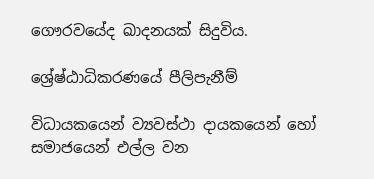ගෞරවයේද ඛාදනයක් සිදුවිය.

ශ්‍රේෂ්ඨාධිකරණයේ පීලිපැනීම්

විධායකයෙන් ව්‍යවස්ථා දායකයෙන් හෝ සමාජයෙන් එල්ල වන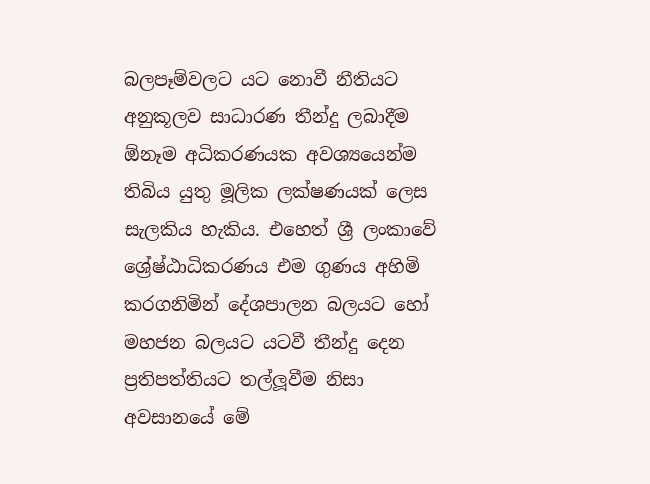බලපෑම්වලට යට නොවී නීතියට අනුකූලව සාධාරණ තීන්දු ලබාදීම ඕනෑම අධිකරණයක අවශ්‍යයෙන්ම තිබිය යුතු මූලික ලක්ෂණයක් ලෙස සැලකිය හැකිය. එහෙත් ශ්‍රී ලංකාවේ ශ්‍රේෂ්ඨාධිකරණය එම ගුණය අහිමි කරගනිමින් දේශපාලන බලයට හෝ මහජන බලයට යටවී තීන්දු දෙන ප්‍රතිපත්තියට තල්ලූවීම නිසා අවසානයේ මේ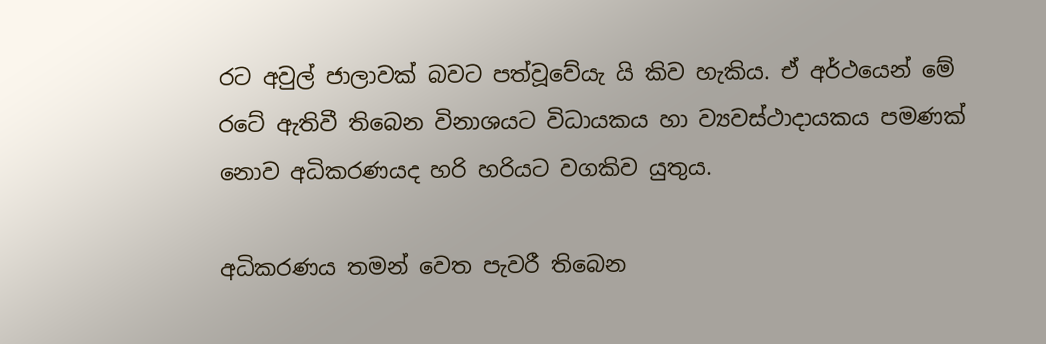රට අවුල් ජාලාවක් බවට පත්වූවේයැ යි කිව හැකිය. ඒ අර්ථයෙන් මේ රටේ ඇතිවී තිබෙන විනාශයට විධායකය හා ව්‍යවස්ථාදායකය පමණක් නොව අධිකරණයද හරි හරියට වගකිව යුතුය.

අධිකරණය තමන් වෙත පැවරී තිබෙන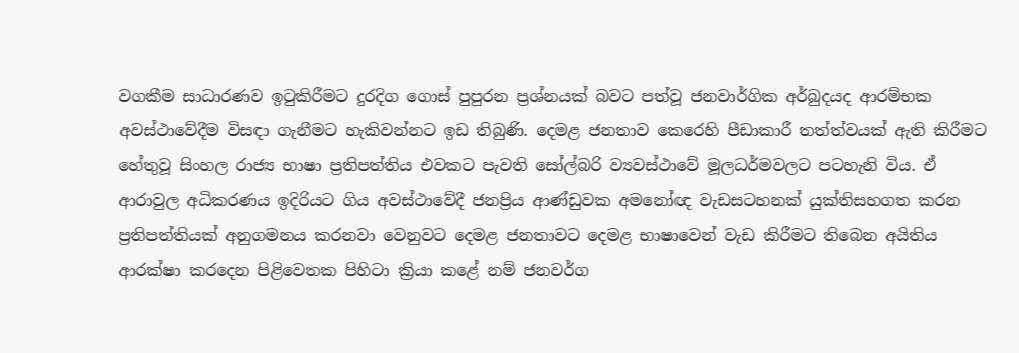වගකීම සාධාරණව ඉටුකිරීමට දුරදිග ගොස් පුපුරන ප්‍රශ්නයක් බවට පත්වූ ජනවාර්ගික අර්බුදයද ආරම්භක අවස්ථාවේදීම විසඳා ගැනීමට හැකිවන්නට ඉඩ තිබුණි. දෙමළ ජනතාව කෙරෙහි පීඩාකාරී තත්ත්වයක් ඇති කිරීමට හේතුවූ සිංහල රාජ්‍ය භාෂා ප්‍රතිපත්තිය එවකට පැවති සෝල්බරි ව්‍යවස්ථාවේ මූලධර්මවලට පටහැනි විය. ඒ ආරාවුල අධිකරණය ඉදිරියට ගිය අවස්ථාවේදී ජනප්‍රිය ආණ්ඩුවක අමනෝඥ වැඩසටහනක් යුක්තිසහගත කරන ප්‍රතිපත්තියක් අනුගමනය කරනවා වෙනුවට දෙමළ ජනතාවට දෙමළ භාෂාවෙන් වැඩ කිරීමට තිබෙන අයිතිය ආරක්ෂා කරදෙන පිළිවෙතක පිහිටා ක්‍රියා කළේ නම් ජනවර්ග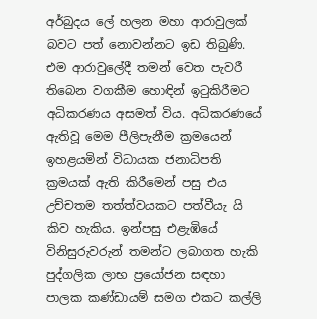අර්බුදය ලේ හලන මහා ආරාවුලක් බවට පත් නොවන්නට ඉඩ තිබුණි. එම ආරාවුලේදී තමන් වෙත පැවරී තිබෙන වගකීම හොඳින් ඉටුකිරීමට අධිකරණය අසමත් විය. අධිකරණයේ ඇතිවූ මෙම පීලිපැනීම ක්‍රමයෙන් ඉහළයමින් විධායක ජනාධිපති ක්‍රමයක් ඇති කිරීමෙන් පසු එය උච්චතම තත්ත්වයකට පත්වීයැ යි කිව හැකිය. ඉන්පසු එළැඹියේ විනිසුරුවරුන් තමන්ට ලබාගත හැකි පුද්ගලික ලාභ ප්‍රයෝජන සඳහා පාලක කණ්ඩායම් සමග එකට කල්ලි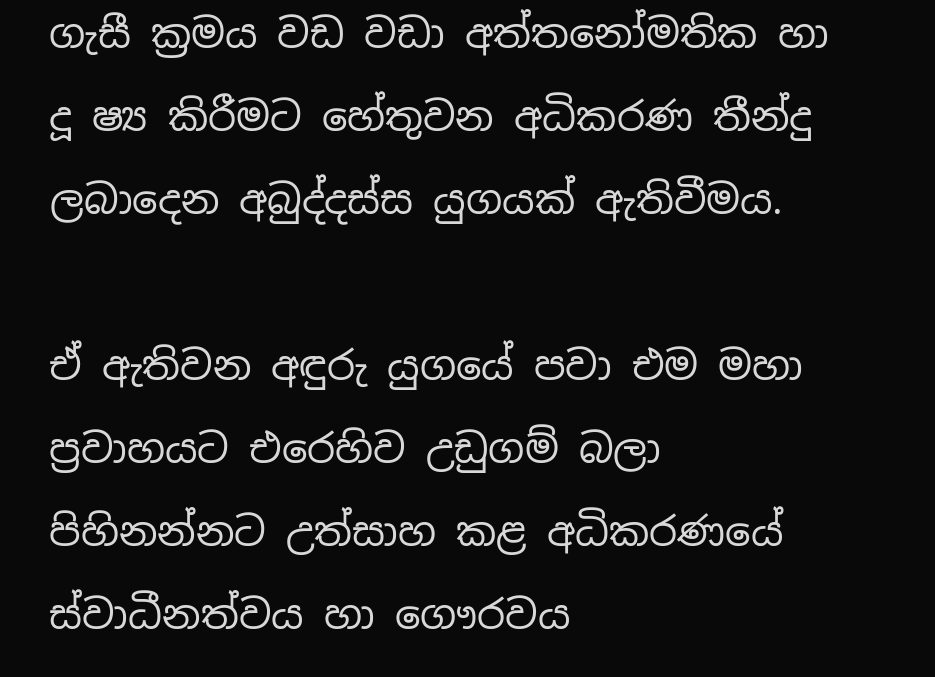ගැසී ක්‍රමය වඩ වඩා අත්තනෝමතික හා දූ ෂ්‍ය කිරීමට හේතුවන අධිකරණ තීන්දු ලබාදෙන අබුද්දස්ස යුගයක් ඇතිවීමය.

ඒ ඇතිවන අඳුරු යුගයේ පවා එම මහා ප්‍රවාහයට එරෙහිව උඩුගම් බලා පිහිනන්නට උත්සාහ කළ අධිකරණයේ ස්වාධීනත්වය හා ගෞරවය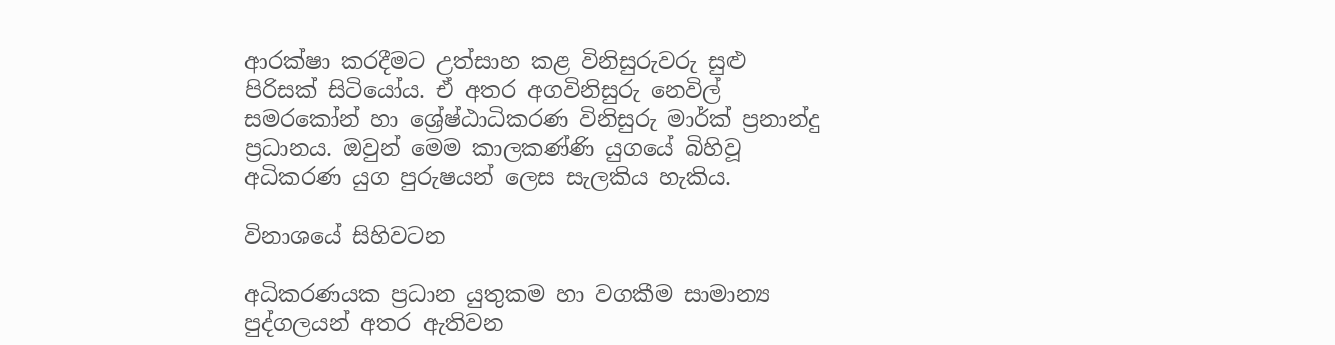ආරක්ෂා කරදීමට උත්සාහ කළ විනිසුරුවරු සුළු පිරිසක් සිටියෝය. ඒ අතර අගවිනිසුරු නෙවිල් සමරකෝන් හා ශ්‍රේෂ්ඨාධිකරණ විනිසුරු මාර්ක් ප්‍රනාන්දු ප්‍රධානය. ඔවුන් මෙම කාලකණ්ණි යුගයේ බිහිවූ අධිකරණ යුග පුරුෂයන් ලෙස සැලකිය හැකිය.

විනාශයේ සිහිවටන

අධිකරණයක ප්‍රධාන යුතුකම හා වගකීම සාමාන්‍ය පුද්ගලයන් අතර ඇතිවන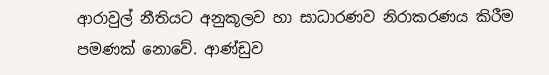ආරාවුල් නීතියට අනුකූලව හා සාධාරණව නිරාකරණය කිරීම පමණක් නොවේ. ආණ්ඩුව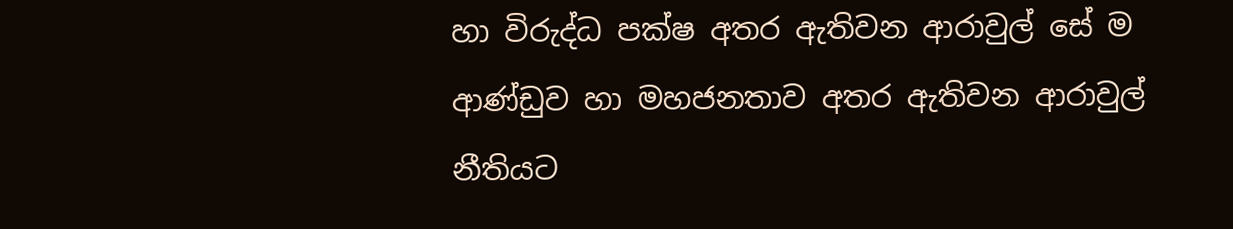හා විරුද්ධ පක්ෂ අතර ඇතිවන ආරාවුල් සේ ම ආණ්ඩුව හා මහජනතාව අතර ඇතිවන ආරාවුල් නීතියට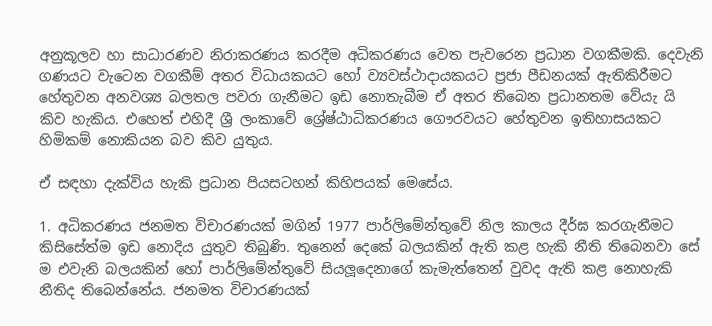අනුකූලව හා සාධාරණව නිරාකරණය කරදීම අධිකරණය වෙත පැවරෙන ප්‍රධාන වගකීමකි. දෙවැනි ගණයට වැටෙන වගකීම් අතර විධායකයට හෝ ව්‍යවස්ථාදායකයට ප්‍රජා පීඩනයක් ඇතිකිරීමට හේතුවන අනවශ්‍ය බලතල පවරා ගැනීමට ඉඩ නොතැබීම ඒ අතර තිබෙන ප්‍රධානතම වේයැ යි කිව හැකිය. එහෙත් එහිදී ශ්‍රී ලංකාවේ ශ්‍රේෂ්ඨාධිකරණය ගෞරවයට හේතුවන ඉතිහාසයකට හිමිකම් නොකියන බව කිව යුතුය.

ඒ සඳහා දැක්විය හැකි ප්‍රධාන පියසටහන් කිහිපයක් මෙසේය.

1. අධිකරණය ජනමත විචාරණයක් මගින් 1977 පාර්ලිමේන්තුවේ නිල කාලය දීර්ඝ කරගැනීමට කිසිසේත්ම ඉඩ නොදිය යුතුව තිබුණි. තුනෙන් දෙකේ බලයකින් ඇති කළ හැකි නීති තිබෙනවා සේ ම එවැනි බලයකින් හෝ පාර්ලිමේන්තුවේ සියලූදෙනාගේ කැමැත්තෙන් වුවද ඇති කළ නොහැකි නීතිද තිබෙන්නේය. ජනමත විචාරණයක්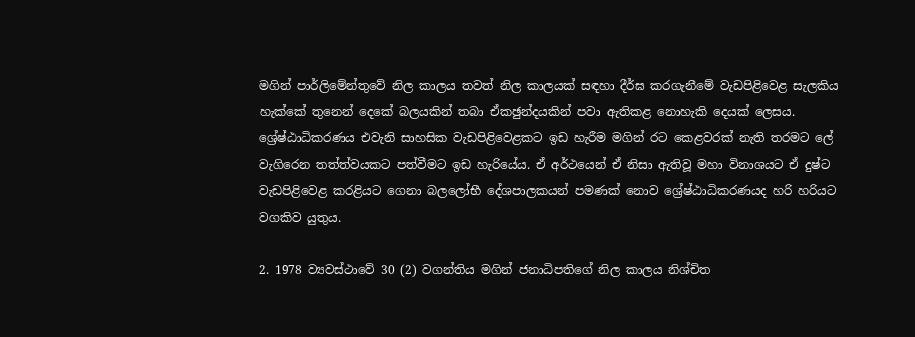මගින් පාර්ලිමේන්තුවේ නිල කාලය තවත් නිල කාලයක් සඳහා දීර්ඝ කරගැනීමේ වැඩපිළිවෙළ සැලකිය හැක්කේ තුනෙන් දෙකේ බලයකින් තබා ඒකඡුන්දයකින් පවා ඇතිකළ නොහැකි දෙයක් ලෙසය. ශ්‍රේෂ්ඨාධිකරණය එවැනි සාහසික වැඩපිළිවෙළකට ඉඩ හැරීම මගින් රට කෙළවරක් නැති තරමට ලේ වැගිරෙන තත්ත්වයකට පත්වීමට ඉඩ හැරියේය. ඒ අර්ථයෙන් ඒ නිසා ඇතිවූ මහා විනාශයට ඒ දුෂ්ට වැඩපිළිවෙළ කරළියට ගෙනා බලලෝභී දේශපාලකයන් පමණක් නොව ශ්‍රේෂ්ඨාධිකරණයද හරි හරියට වගකිව යුතුය.

2. 1978 ව්‍යවස්ථාවේ 30 (2) වගන්තිය මගින් ජනාධිපතිගේ නිල කාලය නිශ්චිත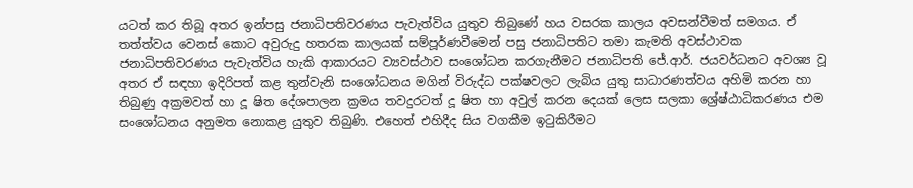යටත් කර තිබූ අතර ඉන්පසු ජනාධිපතිවරණය පැවැත්විය යුතුව තිබුණේ හය වසරක කාලය අවසන්වීමත් සමගය. ඒ තත්ත්වය වෙනස් කොට අවුරුදු හතරක කාලයක් සම්පූර්ණවීමෙන් පසු ජනාධිපතිට තමා කැමති අවස්ථාවක ජනාධිපතිවරණය පැවැත්විය හැකි ආකාරයට ව්‍යවස්ථාව සංශෝධන කරගැනීමට ජනාධිපති ජේ.ආර්. ජයවර්ධනට අවශ්‍ය වූ අතර ඒ සඳහා ඉදිරිපත් කළ තුන්වැනි සංශෝධනය මගින් විරුද්ධ පක්ෂවලට ලැබිය යුතු සාධාරණත්වය අහිමි කරන හා තිබුණු අක්‍රමවත් හා දූ ෂිත දේශපාලන ක්‍රමය තවදුරටත් දූ ෂිත හා අවුල් කරන දෙයක් ලෙස සලකා ශ්‍රේෂ්ඨාධිකරණය එම සංශෝධනය අනුමත නොකළ යුතුව තිබුණි. එහෙත් එහිදීද සිය වගකීම ඉටුකිරීමට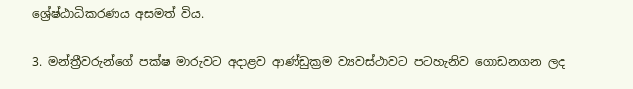ශ්‍රේෂ්ඨාධිකරණය අසමත් විය.

3. මන්ත්‍රීවරුන්ගේ පක්ෂ මාරුවට අදාළව ආණ්ඩුක්‍රම ව්‍යවස්ථාවට පටහැනිව ගොඩනගන ලද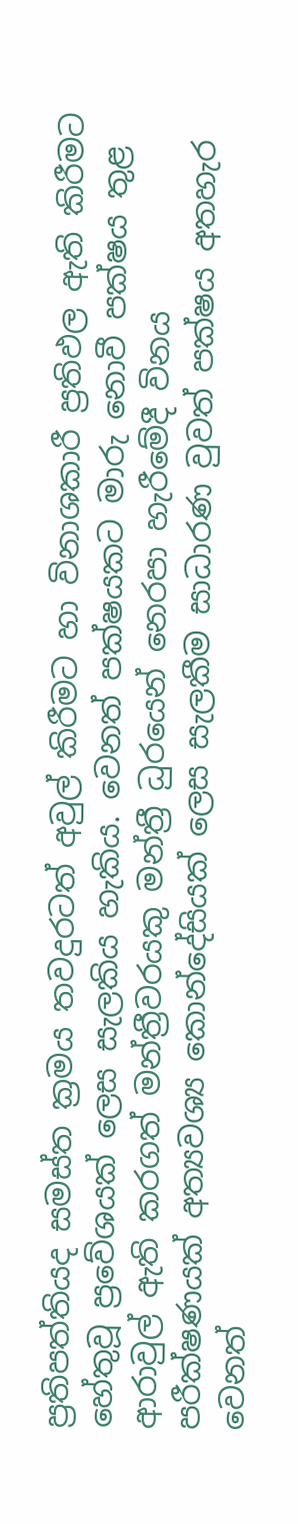ප්‍රතිපත්තියද සමස්ත ක්‍රමය තවදුරටත් අවුල් කිරීමට හා විනාශකාරී ප්‍රතිඵල ඇති කිරීමට හේතුවූ ප්‍රවේශයක් ලෙස සැලකිය හැකිය. වෙනත් පක්ෂයකට මාරු නොවී පක්ෂය තුළ ආරාවුල් ඇති කරගත් මන්ත්‍රීවරයකු මන්ත්‍රී ධුරයෙන් නෙරපා හැරීමේදී විනය පරීක්ෂණයක් අත්‍යවශ්‍ය කොන්දේසියක් ලෙස සැලකීම සාධාරණ වුවත් පක්ෂය අතහැර වෙනත්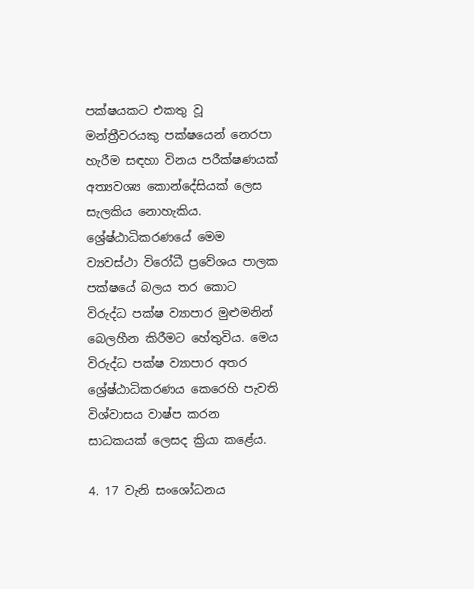පක්ෂයකට එකතු වූ මන්ත්‍රීවරයකු පක්ෂයෙන් නෙරපා හැරීම සඳහා විනය පරීක්ෂණයක් අත්‍යවශ්‍ය කොන්දේසියක් ලෙස සැලකිය නොහැකිය. ශ්‍රේෂ්ඨාධිකරණයේ මෙම ව්‍යවස්ථා විරෝධී ප්‍රවේශය පාලක පක්ෂයේ බලය තර කොට විරුද්ධ පක්ෂ ව්‍යාපාර මුළුමනින් බෙලහීන කිරීමට හේතුවිය. මෙය විරුද්ධ පක්ෂ ව්‍යාපාර අතර ශ්‍රේෂ්ඨාධිකරණය කෙරෙහි පැවති විශ්වාසය වාෂ්ප කරන සාධකයක් ලෙසද ක්‍රියා කළේය.

4. 17 වැනි සංශෝධනය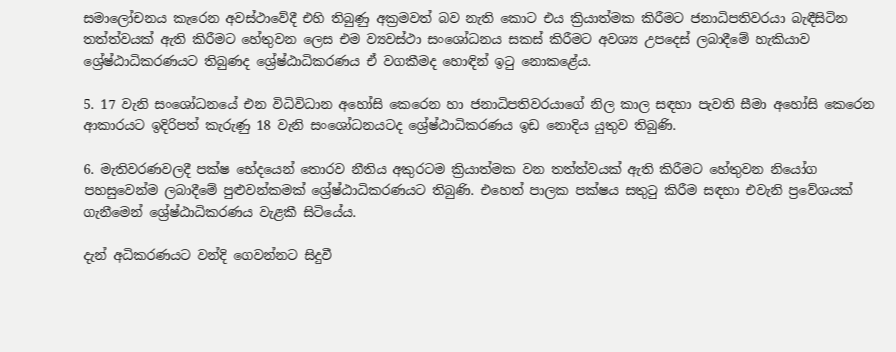සමාලෝචනය කැරෙන අවස්ථාවේදී එහි තිබුණු අක්‍රමවත් බව නැති කොට එය ක්‍රියාත්මක කිරීමට ජනාධිපතිවරයා බැඳීසිටින තත්ත්වයක් ඇති කිරීමට හේතුවන ලෙස එම ව්‍යවස්ථා සංශෝධනය සකස් කිරීමට අවශ්‍ය උපදෙස් ලබාදීමේ හැකියාව ශ්‍රේෂ්ඨාධිකරණයට තිබුණද ශ්‍රේෂ්ඨාධිකරණය ඒ වගකීමද හොඳින් ඉටු නොකළේය.

5. 17 වැනි සංශෝධනයේ එන විධිවිධාන අහෝසි කෙරෙන හා ජනාධිපතිවරයාගේ නිල කාල සඳහා පැවති සීමා අහෝසි කෙරෙන ආකාරයට ඉදිරිපත් කැරුණු 18 වැනි සංශෝධනයටද ශ්‍රේෂ්ඨාධිකරණය ඉඩ නොදිය යුතුව තිබුණි.

6. මැතිවරණවලදී පක්ෂ භේදයෙන් තොරව නීතිය අකුරටම ක්‍රියාත්මක වන තත්ත්වයක් ඇති කිරීමට හේතුවන නියෝග පහසුවෙන්ම ලබාදීමේ පුළුවන්කමක් ශ්‍රේෂ්ඨාධිකරණයට තිබුණි. එහෙත් පාලක පක්ෂය සතුටු කිරීම සඳහා එවැනි ප්‍රවේශයක් ගැනීමෙන් ශ්‍රේෂ්ඨාධිකරණය වැළකී සිටියේය.

දැන් අධිකරණයට වන්දි ගෙවන්නට සිදුවී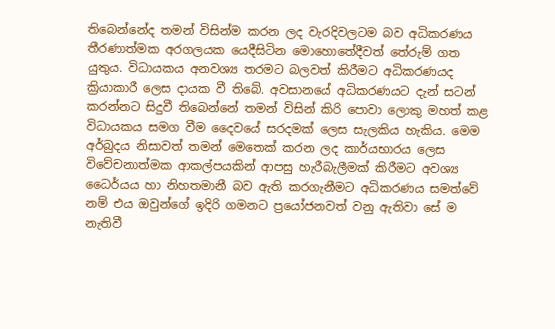තිබෙන්නේද තමන් විසින්ම කරන ලද වැරදිවලටම බව අධිකරණය තීරණාත්මක අරගලයක යෙදීසිටින මොහොතේදීවත් තේරුම් ගත යුතුය. විධායකය අනවශ්‍ය තරමට බලවත් කිරීමට අධිකරණයද ක්‍රියාකාරී ලෙස දායක වී තිබේ. අවසානයේ අධිකරණයට දැන් සටන් කරන්නට සිදුවී තිබෙන්නේ තමන් විසින් කිරි පොවා ලොකු මහත් කළ විධායකය සමග වීම දෛවයේ සරදමක් ලෙස සැලකිය හැකිය. මෙම අර්බුදය නිසාවත් තමන් මෙතෙක් කරන ලද කාර්යභාරය ලෙස විවේචනාත්මක ආකල්පයකින් ආපසු හැරීබැලීමක් කිරීමට අවශ්‍ය ධෛර්යය හා නිහතමානී බව ඇති කරගැනීමට අධිකරණය සමත්වේ නම් එය ඔවුන්ගේ ඉදිරි ගමනට ප්‍රයෝජනවත් වනු ඇතිවා සේ ම නැතිවී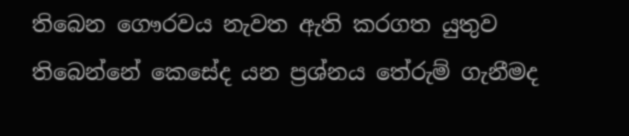තිබෙන ගෞරවය නැවත ඇති කරගත යුතුව තිබෙන්නේ කෙසේද යන ප්‍රශ්නය තේරුම් ගැනීමද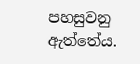පහසුවනු ඇත්තේය.